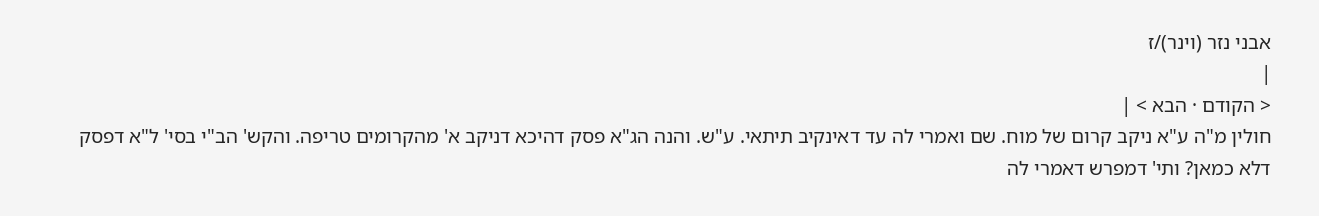אבני נזר (וינר)/ז
|
< הקודם · הבא > |
חולין מ"ה ע"א ניקב קרום של מוח. שם ואמרי לה עד דאינקיב תיתאי. ע"ש. והנה הג"א פסק דהיכא דניקב א' מהקרומים טריפה. והקש' הב"י בסי' ל"א דפסק דלא כמאן? ותי' דמפרש דאמרי לה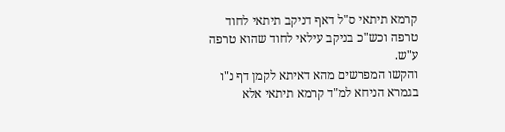קרמא תיתאי ס"ל דאף דניקב תיתאי לחוד טרפה וכש"כ בניקב עילאי לחוד שהוא טרפה ע"ש.
והקשו המפרשים מהא דאיתא לקמן דף נ"ו בגמרא הניחא למ"ד קרמא תיתאי אלא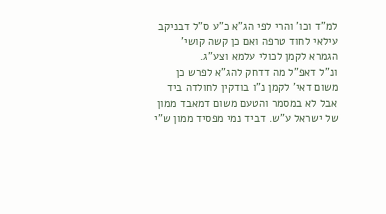למ"ד וכו' והרי לפי הג"א כ"ע ס"ל דבניקב עילאי לחוד טרפה ואם כן קשה קושי' הגמרא לקמן לכולי עלמא וצע"ג.
ונ"ל דאפ"ל מה דדחק להג"א לפרש כן משום דאי' לקמן נ"ו בודקין לחולדה ביד אבל לא במסמר והטעם משום דמאבד ממון של ישראל ע"ש. דביד נמי מפסיד ממון ש"י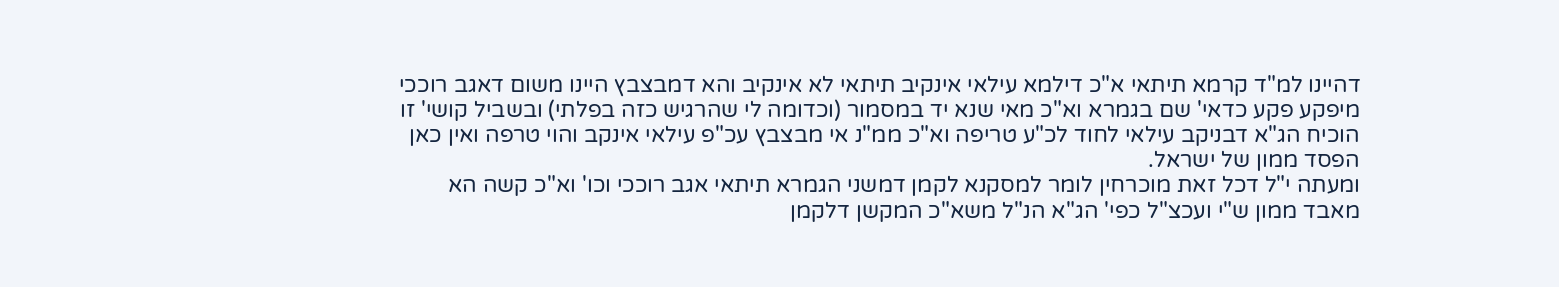דהיינו למ"ד קרמא תיתאי א"כ דילמא עילאי אינקיב תיתאי לא אינקיב והא דמבצבץ היינו משום דאגב רוככי מיפקע פקע כדאי' שם בגמרא וא"כ מאי שנא יד במסמור (וכדומה לי שהרגיש כזה בפלתי) ובשביל קושי' זו הוכיח הג"א דבניקב עילאי לחוד לכ"ע טריפה וא"כ ממ"נ אי מבצבץ עכ"פ עילאי אינקב והוי טרפה ואין כאן הפסד ממון של ישראל.
ומעתה י"ל דכל זאת מוכרחין לומר למסקנא לקמן דמשני הגמרא תיתאי אגב רוככי וכו' וא"כ קשה הא מאבד ממון ש"י ועכצ"ל כפי' הג"א הנ"ל משא"כ המקשן דלקמן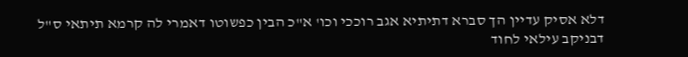דלא אסיק עדיין הך סברא דתיתיא אגב רוככי וכו' א"כ הבין כפשוטו דאמרי לה קרמא תיתאי ס"ל דבניקב עילאי לחוד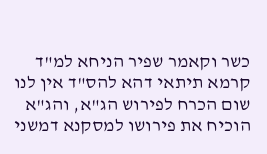כשר וקאמר שפיר הניחא למ"ד קרמא תיתאי דהא להס"ד אין לנו שום הכרח לפירוש הג"א, והג"א הוכיח את פירושו למסקנא דמשני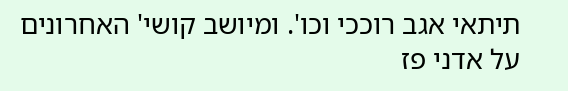תיתאי אגב רוככי וכו'. ומיושב קושי' האחרונים על אדני פז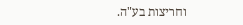וחריצות בע"ה.